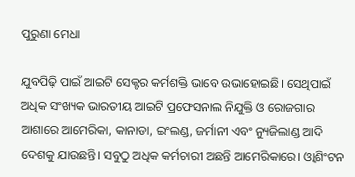ପୁରୁଣା ମେଧା

ଯୁବପିଢ଼ି ପାଇଁ ଆଇଟି ସେକ୍ଟର କର୍ମଶକ୍ତି ଭାବେ ଉଭାହୋଇଛି। ସେଥିପାଇଁ ଅଧିକ ସଂଖ୍ୟକ ଭାରତୀୟ ଆଇଟି ପ୍ରଫେସନାଲ ନିଯୁକ୍ତି ଓ ରୋଜଗାର ଆଶାରେ ଆମେରିକା, କାନାଡା, ଇଂଲଣ୍ଡ, ଜର୍ମାନୀ ଏବଂ ନ୍ୟୁଜିଲାଣ୍ଡ ଆଦି ଦେଶକୁ ଯାଉଛନ୍ତି। ସବୁଠୁ ଅଧିକ କର୍ମଚାରୀ ଅଛନ୍ତି ଆମେରିକାରେ। ଓ୍ବାଶିଂଟନ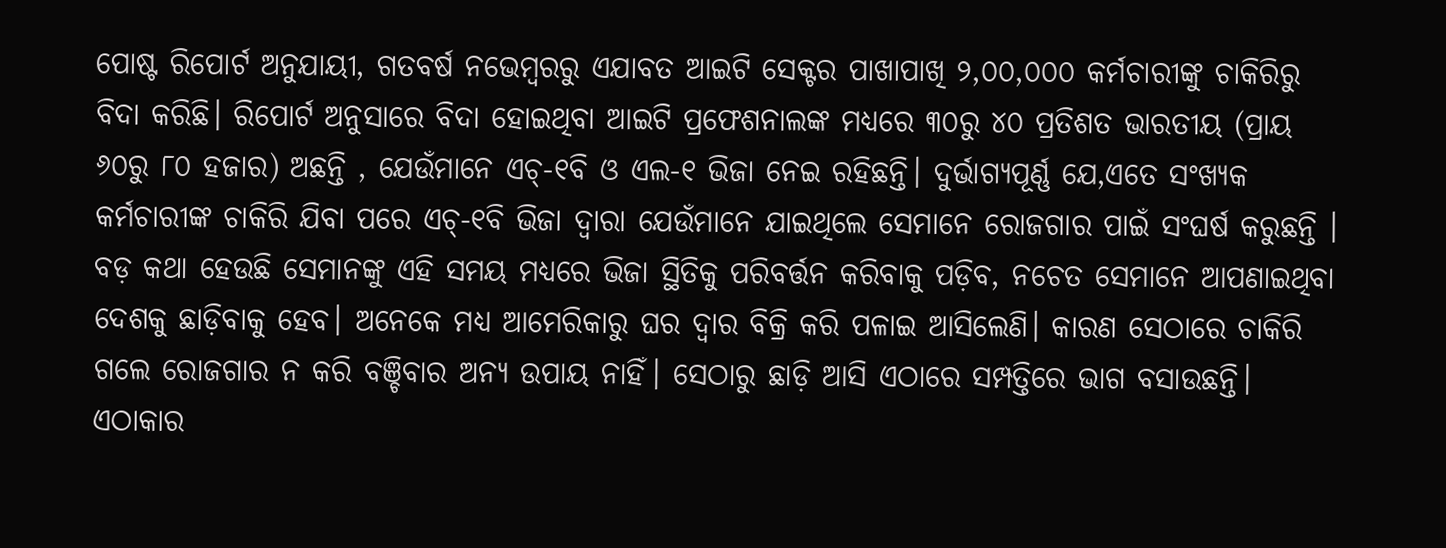ପୋଷ୍ଟ ରିପୋର୍ଟ ଅନୁଯାୟୀ, ଗତବର୍ଷ ନଭେମ୍ବରରୁ ଏଯାବତ ଆଇଟି ସେକ୍ଟର ପାଖାପାଖି ୨,୦୦,୦୦୦ କର୍ମଚାରୀଙ୍କୁ ଚାକିରିରୁ ବିଦା କରିଛି। ରିପୋର୍ଟ ଅନୁସାରେ ବିଦା ହୋଇଥିବା ଆଇଟି ପ୍ରଫେଶନାଲଙ୍କ ମଧ୍ୟରେ ୩୦ରୁ ୪୦ ପ୍ରତିଶତ ଭାରତୀୟ (ପ୍ରାୟ ୬୦ରୁ ୮୦ ହଜାର) ଅଛନ୍ତି , ଯେଉଁମାନେ ଏଚ୍‌-୧ବି ଓ ଏଲ-୧ ଭିଜା ନେଇ ରହିଛନ୍ତି। ଦୁର୍ଭାଗ୍ୟପୂର୍ଣ୍ଣ ଯେ,ଏତେ ସଂଖ୍ୟକ କର୍ମଚାରୀଙ୍କ ଚାକିରି ଯିବା ପରେ ଏଚ୍‌-୧ବି ଭିଜା ଦ୍ୱାରା ଯେଉଁମାନେ ଯାଇଥିଲେ ସେମାନେ ରୋଜଗାର ପାଇଁ ସଂଘର୍ଷ କରୁଛନ୍ତି । ବଡ଼ କଥା ହେଉଛି ସେମାନଙ୍କୁ ଏହି ସମୟ ମଧ୍ୟରେ ଭିଜା ସ୍ଥିତିକୁ ପରିବର୍ତ୍ତନ କରିବାକୁ ପଡ଼ିବ, ନଚେତ ସେମାନେ ଆପଣାଇଥିବା ଦେଶକୁ ଛାଡ଼ିବାକୁ ହେବ। ଅନେକେ ମଧ୍ୟ ଆମେରିକାରୁ ଘର ଦ୍ୱାର ବିକ୍ରି କରି ପଳାଇ ଆସିଲେଣି। କାରଣ ସେଠାରେ ଚାକିରି ଗଲେ ରୋଜଗାର ନ କରି ବଞ୍ଚିବାର ଅନ୍ୟ ଉପାୟ ନାହିଁ। ସେଠାରୁ ଛାଡ଼ି ଆସି ଏଠାରେ ସମ୍ପତ୍ତିରେ ଭାଗ ବସାଉଛନ୍ତି। ଏଠାକାର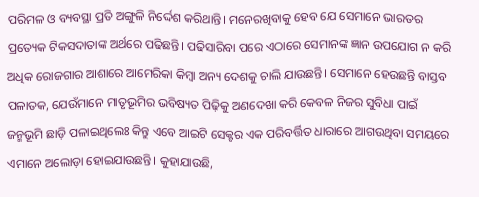ପରିମଳ ଓ ବ୍ୟବସ୍ଥା ପ୍ରତି ଅଙ୍ଗୁଳି ନିର୍ଦ୍ଦେଶ କରିଥାନ୍ତି। ମନେରଖିବାକୁ ହେବ ଯେ ସେମାନେ ଭାରତର ପ୍ରତ୍ୟେକ ଟିକସଦାତାଙ୍କ ଅର୍ଥରେ ପଢିଛନ୍ତି। ପଢିସାରିବା ପରେ ଏଠାରେ ସେମାନଙ୍କ ଜ୍ଞାନ ଉପଯୋଗ ନ କରି ଅଧିକ ରୋଜଗାର ଆଶାରେ ଆମେରିକା କିମ୍ବା ଅନ୍ୟ ଦେଶକୁ ଚାଲି ଯାଉଛନ୍ତି। ସେମାନେ ହେଉଛନ୍ତି ବାସ୍ତବ ପଳାତକ, ଯେଉଁମାନେ ମାତୃଭୂମିର ଭବିଷ୍ୟତ ପିଢ଼ିକୁ ଅଣଦେଖା କରି କେବଳ ନିଜର ସୁବିଧା ପାଇଁ ଜନ୍ମଭୂମି ଛାଡ଼ି ପଳାଇଥିଲେଃ କିନ୍ତୁ ଏବେ ଆଇଟି ସେକ୍ଟର ଏକ ପରିବର୍ତ୍ତିତ ଧାରାରେ ଆଗଉଥିବା ସମୟରେ ଏମାନେ ଅଲୋଡ଼ା ହୋଇଯାଉଛନ୍ତି। କୁହାଯାଉଛି,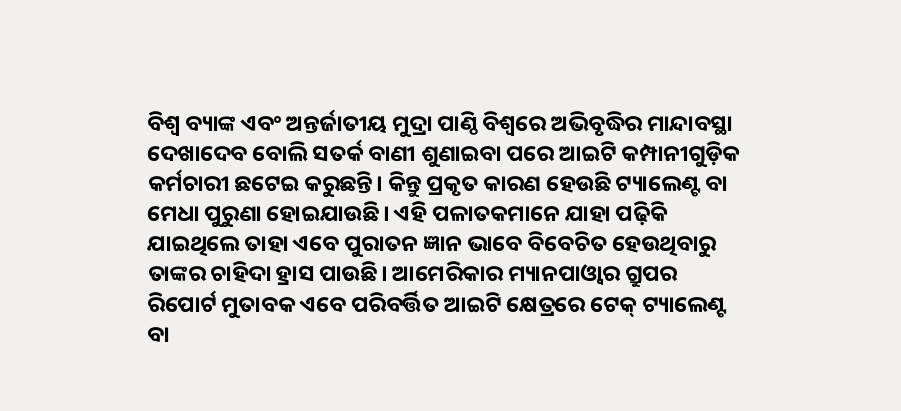ବିଶ୍ୱ ବ୍ୟାଙ୍କ ଏବଂ ଅନ୍ତର୍ଜାତୀୟ ମୁଦ୍ରା ପାଣ୍ଠି ବିଶ୍ୱରେ ଅଭିବୃଦ୍ଧିର ମାନ୍ଦାବସ୍ଥା ଦେଖାଦେବ ବୋଲି ସତର୍କ ବାଣୀ ଶୁଣାଇବା ପରେ ଆଇଟି କମ୍ପାନୀଗୁଡ଼ିକ କର୍ମଚାରୀ ଛଟେଇ କରୁଛନ୍ତି। କିନ୍ତୁ ପ୍ରକୃତ କାରଣ ହେଉଛି ଟ୍ୟାଲେଣ୍ଟ ବା ମେଧା ପୁରୁଣା ହୋଇଯାଉଛି। ଏହି ପଳାତକମାନେ ଯାହା ପଢ଼ିକି ଯାଇଥିଲେ ତାହା ଏବେ ପୁରାତନ ଜ୍ଞାନ ଭାବେ ବିବେଚିତ ହେଉଥିବାରୁ ତାଙ୍କର ଚାହିଦା ହ୍ରାସ ପାଉଛି। ଆମେରିକାର ମ୍ୟାନପାଓ୍ବାର ଗ୍ରୁପର ରିପୋର୍ଟ ମୁତାବକ ଏବେ ପରିବର୍ତ୍ତିତ ଆଇଟି କ୍ଷେତ୍ରରେ ଟେକ୍‌ ଟ୍ୟାଲେଣ୍ଟ ବା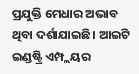ପ୍ରଯୁକ୍ତି ମେଧାର ଅଭାବ ଥିବା ଦର୍ଶାଯାଇଛି। ଆଇଟି ଇଣ୍ଡଷ୍ଟ୍ରି ଏମ୍ପ୍ଲୟର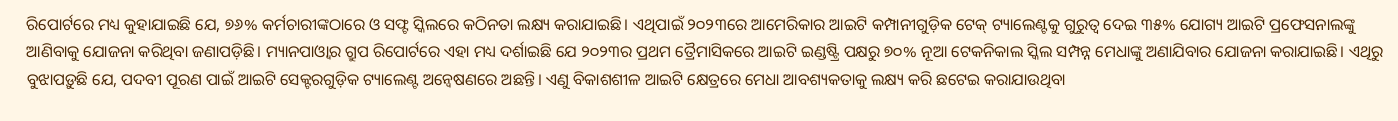ରିପୋର୍ଟରେ ମଧ୍ୟ କୁହାଯାଇଛି ଯେ, ୭୬% କର୍ମଚାରୀଙ୍କଠାରେ ଓ ସଫ୍ଟ ସ୍କିଲରେ କଠିନତା ଲକ୍ଷ୍ୟ କରାଯାଇଛି। ଏଥିପାଇଁ ୨୦୨୩ରେ ଆମେରିକାର ଆଇଟି କମ୍ପାନୀଗୁଡ଼ିକ ଟେକ୍‌ ଟ୍ୟାଲେଣ୍ଟକୁ ଗୁରୁତ୍ୱ ଦେଇ ୩୫% ଯୋଗ୍ୟ ଆଇଟି ପ୍ରଫେସନାଲଙ୍କୁ ଆଣିବାକୁ ଯୋଜନା କରିଥିବା ଜଣାପଡ଼ିଛି। ମ୍ୟାନପାଓ୍ବାର ଗ୍ରୁପ ରିପୋର୍ଟରେ ଏହା ମଧ୍ୟ ଦର୍ଶାଇଛି ଯେ ୨୦୨୩ର ପ୍ରଥମ ତ୍ରୈମାସିକରେ ଆଇଟି ଇଣ୍ଡଷ୍ଟ୍ରି ପକ୍ଷରୁ ୭୦% ନୂଆ ଟେକନିକାଲ ସ୍କିଲ ସମ୍ପନ୍ନ ମେଧାଙ୍କୁ ଅଣାଯିବାର ଯୋଜନା କରାଯାଇଛି। ଏଥିରୁ ବୁଝାପଡ଼ୁଛି ଯେ, ପଦବୀ ପୂରଣ ପାଇଁ ଆଇଟି ସେକ୍ଟରଗୁଡ଼ିକ ଟ୍ୟାଲେଣ୍ଟ ଅନ୍ବେଷଣରେ ଅଛନ୍ତି। ଏଣୁ ବିକାଶଶୀଳ ଆଇଟି କ୍ଷେତ୍ରରେ ମେଧା ଆବଶ୍ୟକତାକୁ ଲକ୍ଷ୍ୟ କରି ଛଟେଇ କରାଯାଉଥିବା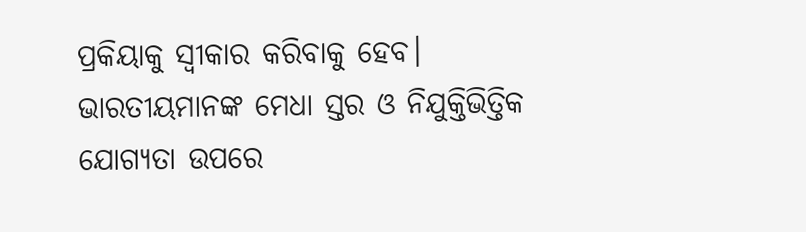ପ୍ରକିୟାକୁ ସ୍ବୀକାର କରିବାକୁ ହେବ। ଭାରତୀୟମାନଙ୍କ ମେଧା ସ୍ତର ଓ ନିଯୁକ୍ତିଭିତ୍ତିକ ଯୋଗ୍ୟତା ଉପରେ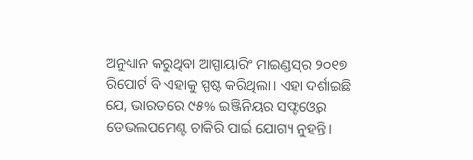ଅନୁଧ୍ୟାନ କରୁଥିବା ଆସ୍ପାୟାରିଂ ମାଇଣ୍ଡସ୍‌ର ୨୦୧୭ ରିପୋର୍ଟ ବି ଏହାକୁ ସ୍ପଷ୍ଟ କରିଥିଲା। ଏହା ଦର୍ଶାଇଛି ଯେ, ଭାରତରେ ୯୫% ଇଞ୍ଜିନିୟର ସଫ୍ଟଓ୍ବେର ଡେଭଲପମେଣ୍ଟ ଚାକିରି ପାର୍ଇ ଯୋଗ୍ୟ ନୁହନ୍ତି।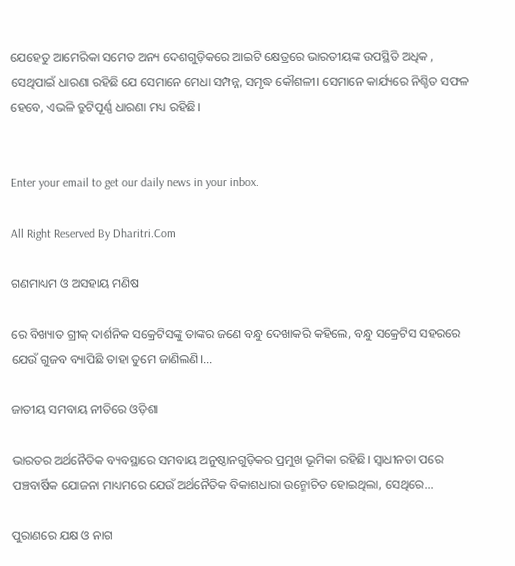ଯେହେତୁ ଆମେରିକା ସମେତ ଅନ୍ୟ ଦେଶଗୁଡ଼ିକରେ ଆଇଟି କ୍ଷେତ୍ରରେ ଭାରତୀୟଙ୍କ ଉପସ୍ଥିତି ଅଧିକ , ସେଥିପାଇଁ ଧାରଣା ରହିଛି ଯେ ସେମାନେ ମେଧା ସମ୍ପନ୍ନ, ସମୃଦ୍ଧ କୌଶଳୀ। ସେମାନେ କାର୍ଯ୍ୟରେ ନିଶ୍ଚିତ ସଫଳ ହେବେ, ଏଭଳି ତ୍ରୁଟିପୂର୍ଣ୍ଣ ଧାରଣା ମଧ୍ୟ ରହିଛି।


Enter your email to get our daily news in your inbox.

All Right Reserved By Dharitri.Com

ଗଣମାଧ୍ୟମ ଓ ଅସହାୟ ମଣିଷ

ରେ ବିଖ୍ୟାତ ଗ୍ରୀକ୍‌ ଦାର୍ଶନିକ ସକ୍ରେଟିସଙ୍କୁ ତାଙ୍କର ଜଣେ ବନ୍ଧୁ ଦେଖାକରି କହିଲେ, ବନ୍ଧୁ ସକ୍ରେଟିସ ସହରରେ ଯେଉଁ ଗୁଜବ ବ୍ୟାପିଛି ତାହା ତୁମେ ଜାଣିଲଣି।...

ଜାତୀୟ ସମବାୟ ନୀତିରେ ଓଡ଼ିଶା

ଭାରତର ଅର୍ଥନୈତିକ ବ୍ୟବସ୍ଥାରେ ସମବାୟ ଅନୁଷ୍ଠାନଗୁଡ଼ିକର ପ୍ରମୁଖ ଭୂମିକା ରହିଛି। ସ୍ବାଧୀନତା ପରେ ପଞ୍ଚବାର୍ଷିକ ଯୋଜନା ମାଧ୍ୟମରେ ଯେଉଁ ଅର୍ଥନୈତିକ ବିକାଶଧାରା ଉନ୍ମୋଚିତ ହୋଇଥିଲା, ସେଥିରେ...

ପୁରାଣରେ ଯକ୍ଷ ଓ ନାଗ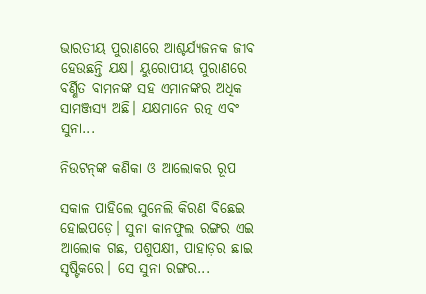ଭାରତୀୟ ପୁରାଣରେ ଆଶ୍ଚର୍ଯ୍ୟଜନକ ଜୀବ ହେଉଛନ୍ତି ଯକ୍ଷ। ୟୁରୋପୀୟ ପୁରାଣରେ ବର୍ଣ୍ଣିତ ବାମନଙ୍କ ସହ ଏମାନଙ୍କର ଅଧିକ ସାମଞ୍ଜସ୍ୟ ଅଛି। ଯକ୍ଷମାନେ ରତ୍ନ ଏବଂ ସୁନା...

ନିଉଟନ୍‌ଙ୍କ କଣିକା ଓ ଆଲୋକର ରୂପ

ସକାଳ ପାହିଲେ ସୁନେଲି କିରଣ ବିଛେଇ ହୋଇପଡ଼େ। ସୁନା କାନଫୁଲ ରଙ୍ଗର ଏଇ ଆଲୋକ ଗଛ, ପଶୁପକ୍ଷୀ, ପାହାଡ଼ର ଛାଇ ସୃଷ୍ଟିକରେ। ସେ ସୁନା ରଙ୍ଗର...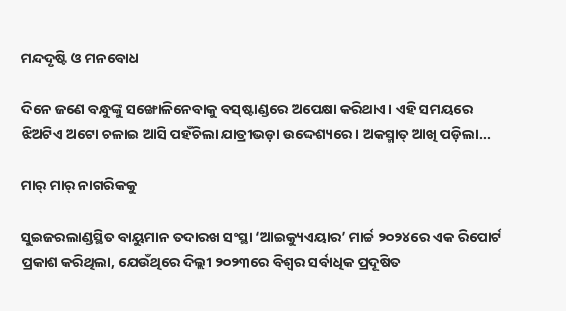ମନ୍ଦଦୃଷ୍ଟି ଓ ମନବୋଧ

ଦିନେ ଜଣେ ବନ୍ଧୁଙ୍କୁ ସଙ୍ଖୋଳିନେବାକୁ ବସ୍‌ଷ୍ଟାଣ୍ଡରେ ଅପେକ୍ଷା କରିଥାଏ। ଏହି ସମୟରେ ଝିଅଟିଏ ଅଟୋ ଚଳାଇ ଆସି ପହଁଚିଲା ଯାତ୍ରୀଭଡ଼ା ଉଦ୍ଦେଶ୍ୟରେ। ଅକସ୍ମାତ୍‌ ଆଖି ପଡ଼ିଲା...

ମାର୍‌ ମାର୍‌ ନାଗରିକକୁ

ସୁଇଜରଲାଣ୍ଡସ୍ଥିତ ବାୟୁମାନ ତଦାରଖ ସଂସ୍ଥା ‘ଆଇକ୍ୟୁଏୟାର’ ମାର୍ଚ୍ଚ ୨୦୨୪ରେ ଏକ ରିପୋର୍ଟ ପ୍ରକାଶ କରିଥିଲା, ଯେଉଁଥିରେ ଦିଲ୍ଲୀ ୨୦୨୩ରେ ବିଶ୍ୱର ସର୍ବାଧିକ ପ୍ରଦୂଷିତ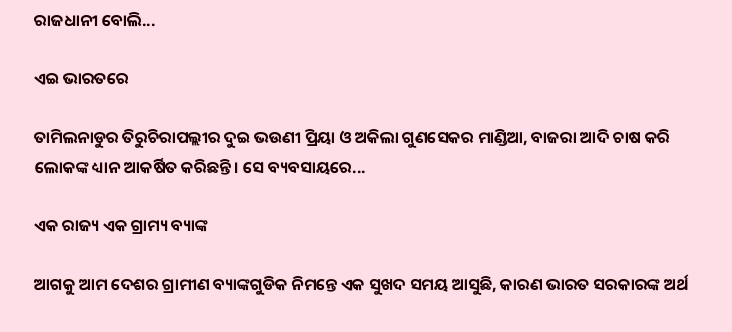ରାଜଧାନୀ ବୋଲି...

ଏଇ ଭାରତରେ

ତାମିଲନାଡୁର ତିରୁଚିରାପଲ୍ଲୀର ଦୁଇ ଭଉଣୀ ପ୍ରିୟା ଓ ଅକିଲା ଗୁଣସେକର ମାଣ୍ଡିଆ, ବାଜରା ଆଦି ଚାଷ କରି ଲୋକଙ୍କ ଧ୍ୟାନ ଆକର୍ଷିତ କରିଛନ୍ତି। ସେ ବ୍ୟବସାୟରେ...

ଏକ ରାଜ୍ୟ ଏକ ଗ୍ରାମ୍ୟ ବ୍ୟାଙ୍କ

ଆଗକୁ ଆମ ଦେଶର ଗ୍ରାମୀଣ ବ୍ୟାଙ୍କଗୁଡିକ ନିମନ୍ତେ ଏକ ସୁଖଦ ସମୟ ଆସୁଛି, କାରଣ ଭାରତ ସରକାରଙ୍କ ଅର୍ଥ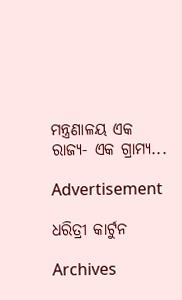ମନ୍ତ୍ରଣାଳୟ ଏକ ରାଜ୍ୟ- ଏକ ଗ୍ରାମ୍ୟ...

Advertisement

ଧରିତ୍ରୀ କାର୍ଟୁନ

Archives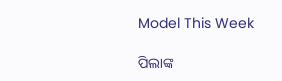Model This Week

ପିଲାଙ୍କ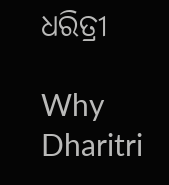ଧରିତ୍ରୀ

Why Dharitri